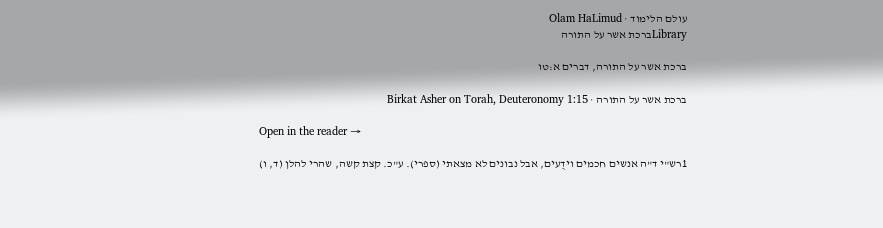עולם הלימוד · Olam HaLimud
Libraryברכת אשר על התורה

ברכת אשר על התורה, דברים א:טו

ברכת אשר על התורה · Birkat Asher on Torah, Deuteronomy 1:15

Open in the reader →

1רש"י ד"ה אנשים חכמים וידֻעים, אבל נבונים לא מצאתי (ספרי). ע"כ. קצת קשה, שהרי להלן (ד, ו)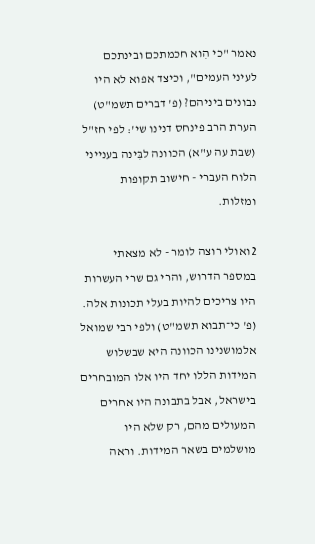נאמר "כי הִוא חכמתכם ובינתכם לעיני העמים", וכיצד אפוא לא היו נבונים ביניהם? (פ' דברים תשמ"ט) הערת הרב פינחס דנינו שי': לפי חז"ל (שבת עה ע"א) הכוונה לבִּינה בענייני הלוח העברי - חישוב תקופות ומזלות.

2ואולי רוצה לומר - לא מצאתי במספר הדרוש, והרי גם שרי העשרות היו צריכים להיות בעלי תכונות אלה. (פ' כי־תבוא תשמ"ט) ולפי רבי שמואל אלמושנינו הכוונה היא שבשלוש המידות הללו יחד היו אלו המובחרים בישראל, אבל בתבונה היו אחרים המעולים מהם, רק שלא היו מושלמים בשאר המידות. וראה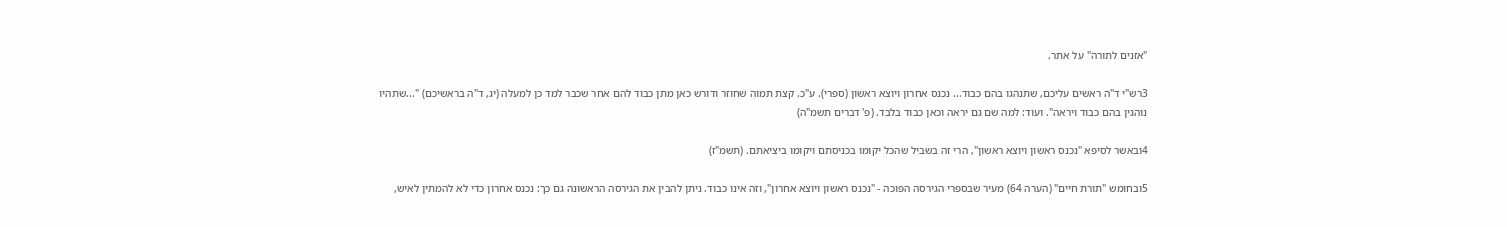"אזנים לתורה" על אתר.

3רש"י ד"ה ראשים עליכם, שתנהגו בהם כבוד... נכנס אחרון ויוצא ראשון (ספרי). ע"כ. קצת תמוה שחוזר ודורש כאן מתן כבוד להם אחר שכבר למד כן למעלה (יג, ד"ה בראשיכם) "...שתהיו נוהגין בהם כבוד ויראה". ועוד: למה שם גם יראה וכאן כבוד בלבד. (פ' דברים תשמ"ה)

4ובאשר לסיפא "נכנס ראשון ויוצא ראשון", הרי זה בשביל שהכל יקומו בכניסתם ויקומו ביציאתם. (תשמ"ז)

5ובחומש "תורת חיים" (הערה 64) מעיר שבספרי הגירסה הפוכה - "נכנס ראשון ויוצא אחרון", וזה אינו כבוד. ניתן להבין את הגירסה הראשונה גם כך: נכנס אחרון כדי לא להמתין לאיש,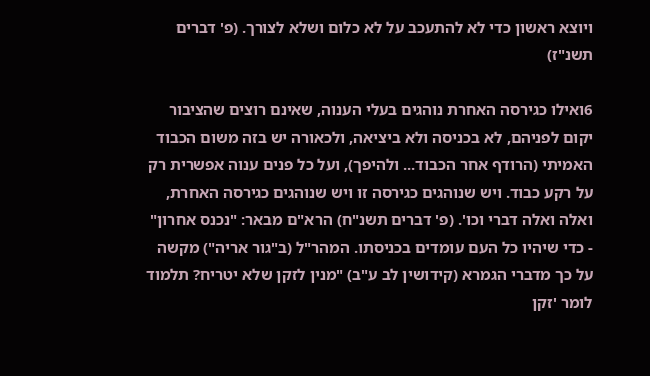ויוצא ראשון כדי לא להתעכב על לא כלום ושלא לצורך. (פ' דברים תשנ"ז)

6ואילו כגירסה האחרת נוהגים בעלי הענוה, שאינם רוצים שהציבור יקום לפניהם, לא בכניסה ולא ביציאה, ולכאורה יש בזה משום הכבוד האמיתי (הרודף אחר הכבוד... ולהיפך), ועל כל פנים ענוה אפשרית רק על רקע כבוד. ויש שנוהגים כגירסה זו ויש שנוהגים כגירסה האחרת, ואלה ואלה דברי וכו'. (פ' דברים תשנ"ח) הרא"ם מבאר: "נכנס אחרון" - כדי שיהיו כל העם עומדים בכניסתו. המהר"ל (ב"גור אריה") מקשה על כך מדברי הגמרא (קידושין לב ע"ב) "מנין לזקן שלא יטריח? תלמוד לומר 'זקן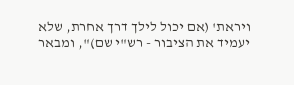ויראת' (אם יכול לילך דרך אחרת, שלא יעמיד את הציבור - רש"י שם)", ומבאר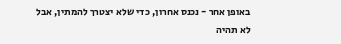באופן אחר - נכנס אחרון, כדי שלא יצטרך להמתין, אבל לא תהיה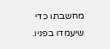מחשבתו כדי שיעמדו בפניו.